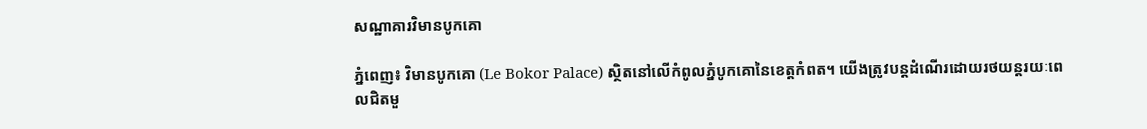សណ្ឋាគារវិមានបូកគោ

ភ្នំពេញ៖ វិមានបូកគោ (Le Bokor Palace) ស្ថិតនៅលើកំពូលភ្នំបូកគោនៃខេត្តកំពត។ យើងត្រូវបន្តដំណើរដោយរថយន្តរយៈពេលជិតមួ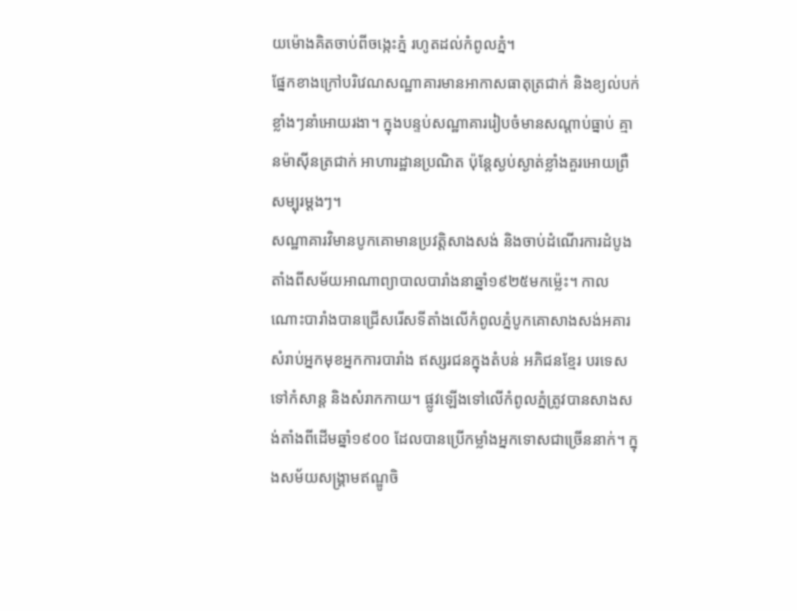យម៉ោងគិតចាប់ពីចង្កេះភ្នំ រហូតដល់កំពូលភ្នំ។
ផ្នែកខាងក្រៅបរិវេណសណ្ឋាគារមានអាកាសធាតុត្រជាក់ និងខ្យល់បក់ខ្លាំងៗនាំអោយរងា។ ក្នុងបន្ទប់សណ្ឋាគាររៀបចំមានសណ្តាប់ធ្នាប់ គ្មានម៉ាស៊ីនត្រជាក់ អាហារដ្ឋានប្រណិត ប៉ុន្តែស្ងប់ស្ងាត់ខ្លាំងគួរអោយព្រឺសម្បុរម្តងៗ។
សណ្ឋាគារវិមានបូកគោមានប្រវត្តិសាងសង់ និងចាប់ដំណើរការដំបូងតាំងពីសម័យអាណាព្យាបាលបារាំងនាឆ្នាំ១៩២៥មកម៉្លេះ។ កាលណោះបារាំងបានជ្រើសរើសទីតាំងលើកំពូលភ្នំបូកគោសាងសង់អគារសំរាប់អ្នកមុខអ្នកការបារាំង ឥស្សរជនក្នុងតំបន់ អភិជនខ្មែរ បរទេសទៅកំសាន្ត និងសំរាកកាយ។ ផ្លូវឡើងទៅលើកំពូលភ្នំត្រូវបានសាងសង់តាំងពីដើមឆ្នាំ១៩០០ ដែលបានប្រើកម្លាំងអ្នកទោសជាច្រើននាក់។ ក្នុងសម័យសង្រ្គាមឥណ្ឌូចិ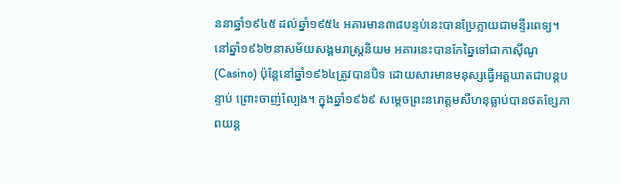ននាឆ្នាំ១៩៤៥ ដល់ឆ្នាំ១៩៥៤ អគារមាន៣៨បន្ទប់នេះបានប្រែក្លាយជាមន្ទីរពេទ្យ។ នៅឆ្នាំ១៩៦២នាសម័យសង្គមរាស្រ្តនិយម អគារនេះបានកែឆ្នៃទៅជាកាសុីណូ (Casino) ប៉ុន្តែនៅឆ្នាំ១៩៦៤ត្រូវបានបិទ ដោយសារមានមនុស្សធ្វើអត្តឃាតជាបន្តបន្ទាប់ ព្រោះចាញ់ល្បែង។ ក្នុងឆ្នាំ១៩៦៩ សម្តេចព្រះនរោត្តមសីហនុធ្លាប់បានថតខ្សែភាពយន្ត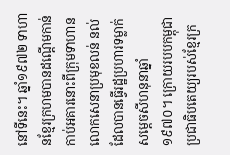នៅទីនេះ។ ឆ្នាំ១៩៧២ ទាហានខ្មែរក្រហមបានដណ្ដើមកាន់កាប់អគារនោះពីក្រុមទាហានលោកសេនាប្រមុខលន់ នល់ ដែលបានធ្វើរដ្ឋប្រហារទម្លាក់សម្តេចសីហនុនាឆ្នាំ១៩៧០។ ក្រោយរបបកម្ពុជាប្រជាធិបតេយ្យរបស់ខ្មែរក្រ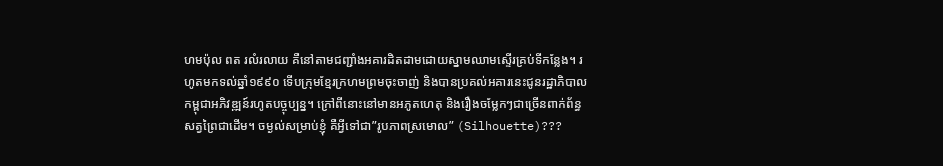ហមប៉ុល ពត រលំរលាយ គឺនៅតាមជញ្ជាំងអគារដិតដាមដោយស្នាមឈាមស្ទើរគ្រប់ទីកន្លែង។ រហូតមកទល់ឆ្នាំ១៩៩០ ទើបក្រុមខ្មែរក្រហមព្រមចុះចាញ់ និងបានប្រគល់អគារនេះជូនរដ្ឋាភិបាលកម្ពុជាអភិវឌ្ឍន៍រហូតបច្ចុប្បន្ន។ ក្រៅពីនោះនៅមានអភូតហេតុ និងរឿងចម្លែកៗជាច្រើនពាក់ព័ន្ធសត្វព្រៃជាដើម។ ចម្ងល់សម្រាប់ខ្ញុំ គឺអ្វីទៅជា”រូបភាពស្រមោល” (Silhouette)???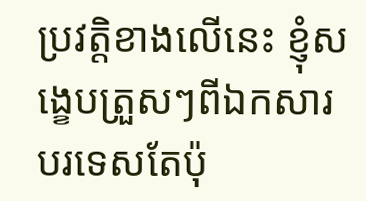ប្រវត្តិខាងលើនេះ ខ្ញុំសង្ខេបត្រួសៗពីឯកសារបរទេសតែប៉ុ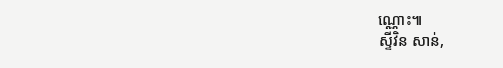ណ្ណោះ៕
ស្ទីវិន សាន់,